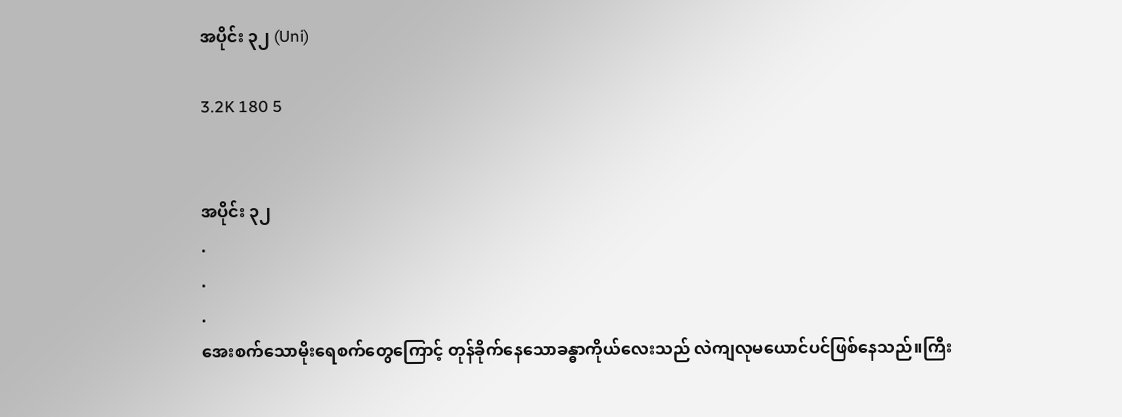အပိုင်း ၃၂ (Uni)

3.2K 180 5


အပိုင်း ၃၂
.
.
.
အေးစက်သောမိုးရေစက်တွေကြောင့် တုန်ခိုက်နေသောခန္ဓာကိုယ်လေးသည် လဲကျလုမယောင်ပင်ဖြစ်နေသည်။ကြီး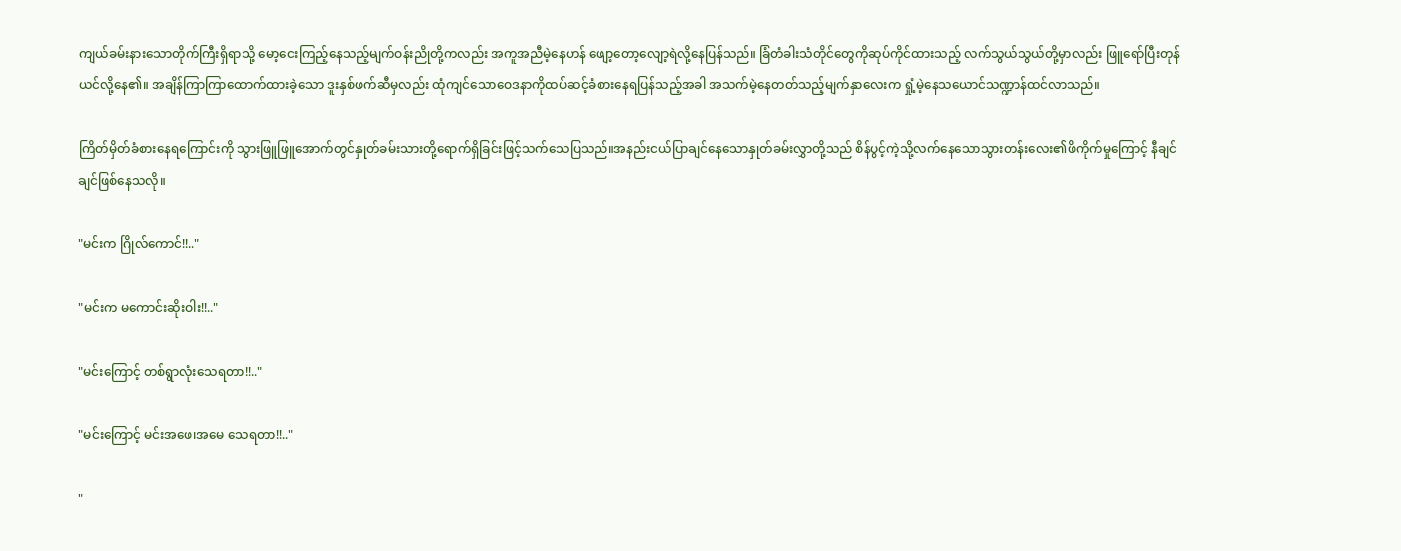ကျယ်ခမ်းနားသောတိုက်ကြီးရှိရာသို့ မော့ငေးကြည့်နေသည့်မျက်ဝန်းညိုတို့ကလည်း အကူအညီမဲ့နေဟန် ဖျော့တော့လျော့ရဲလို့နေပြန်သည်။ ခြံတံခါးသံတိုင်တွေကိုဆုပ်ကိုင်ထားသည့် လက်သွယ်သွယ်တို့မှာလည်း ဖြူရော်ပြီးတုန်ယင်လို့နေ၏။ အချိန်ကြာကြာထောက်ထားခဲ့သော ဒူးနှစ်ဖက်ဆီမှလည်း ထုံကျင်သောဝေဒနာကိုထပ်ဆင့်ခံစားနေရပြန်သည့်အခါ အသက်မဲ့နေတတ်သည့်မျက်နှာလေးက ရှုံ့မဲ့နေသယောင်သဏ္ဍာန်ထင်လာသည်။

ကြိတ်မှိတ်ခံစားနေရကြောင်းကို သွားဖြူဖြူအောက်တွင်နှုတ်ခမ်းသားတို့ရောက်ရှိခြင်းဖြင့်သက်သေပြသည်။အနည်းငယ်ပြာချင်နေသောနှုတ်ခမ်းလွှာတို့သည် စိန်ပွင့်ကဲ့သို့လက်နေသောသွားတန်းလေး၏ဖိကိုက်မှုကြောင့် နီချင်ချင်ဖြစ်နေသလို။

"မင်းက ဂြိုလ်ကောင်!!.."

"မင်းက မကောင်းဆိုးဝါး!!.."

"မင်းကြောင့် တစ်ရွာလုံးသေရတာ!!.."

"မင်းကြောင့် မင်းအဖေ၊အမေ သေရတာ!!.."

"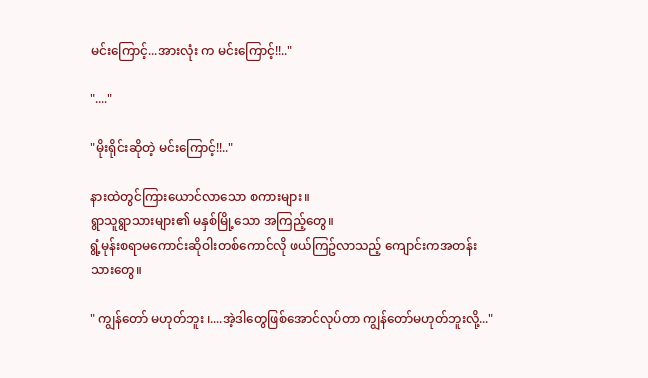မင်းကြောင့်...အားလုံး က မင်းကြောင့်!!.."

"...."

"မိုးရိုင်းဆိုတဲ့ မင်းကြောင့်!!.."

နားထဲတွင်ကြားယောင်လာသော စကားများ။
ရွာသူရွာသားများ၏ မနှစ်မြို့သော အကြည့်တွေ။
ရွံ့မုန်းစရာမကောင်းဆိုဝါးတစ်ကောင်လို ဖယ်ကြဥ်လာသည့် ကျောင်းကအတန်းသားတွေ။

" ကျွန်တော် မဟုတ်ဘူး ၊....အဲ့ဒါတွေဖြစ်အောင်လုပ်တာ ကျွန်တော်မဟုတ်ဘူးလို့..."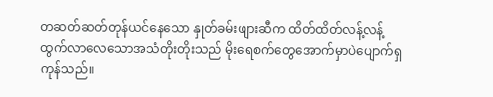တဆတ်ဆတ်တုန်ယင်နေသော နှုတ်ခမ်းဖျားဆီက ထိတ်ထိတ်လန့်လန့်ထွက်လာလေသောအသံတိုးတိုးသည် မိုးရေစက်တွေအောက်မှာပဲပျောက်ရှကုန်သည်။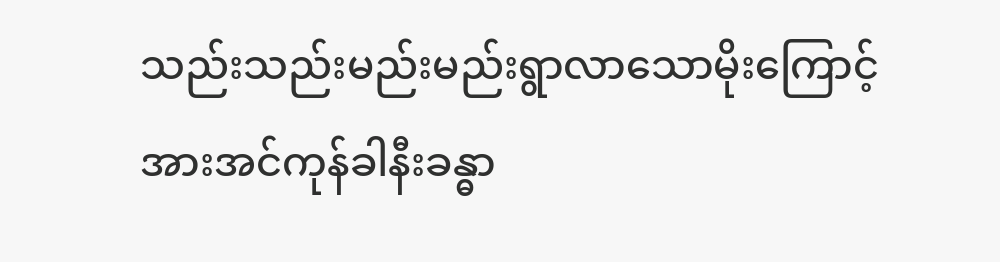သည်းသည်းမည်းမည်းရွာလာသောမိုးကြောင့် အားအင်ကုန်ခါနီးခန္ဓာ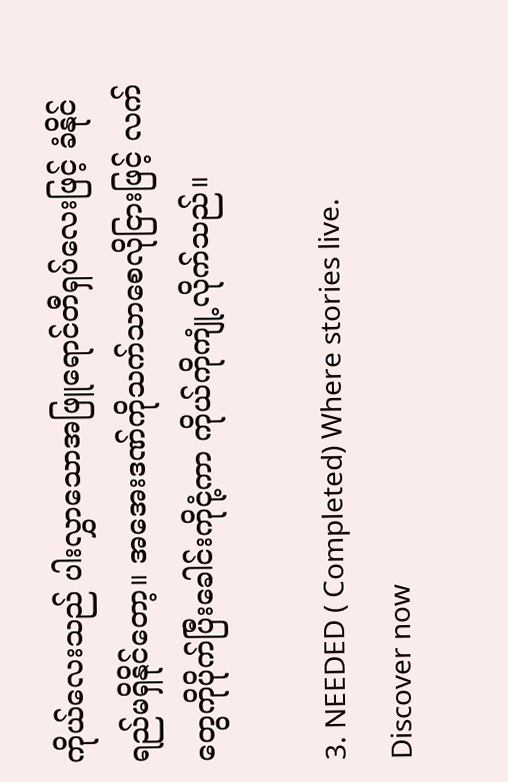ကိုယ်လေးသည် ပါးလွှာသောအဖြူရောင်တီရှပ်လေးဖြင့် ခံနိုင်ရည်မရှိနိုင်တော့။ အအေးဒဏ်ကိုသက်သာစေလိုငြားဖြင့် လက်တွေကိုပိုက်ပြီးခေါင်းကိုငုံ့ကာ ကိုယ်ကိုကျုံ့လိုက်သည်။

3. NEEDED ( Completed) Where stories live. Discover now